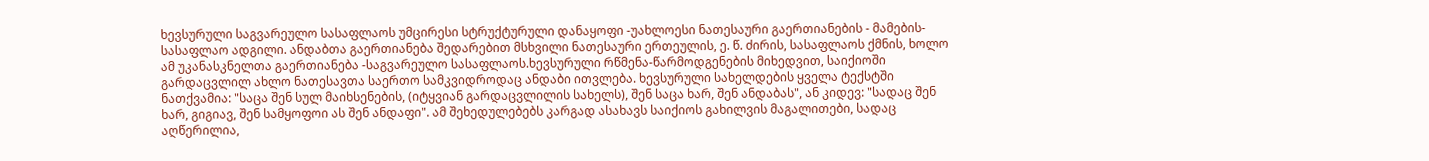ხევსურული საგვარეულო სასაფლაოს უმცირესი სტრუქტურული დანაყოფი -უახლოესი ნათესაური გაერთიანების - მამების-სასაფლაო ადგილი. ანდაბთა გაერთიანება შედარებით მსხვილი ნათესაური ერთეულის, ე. წ. ძირის, სასაფლაოს ქმნის, ხოლო ამ უკანასკნელთა გაერთიანება -საგვარეულო სასაფლაოს.ხევსურული რწმენა-წარმოდგენების მიხედვით, საიქიოში გარდაცვლილ ახლო ნათესავთა საერთო სამკვიდროდაც ანდაბი ითვლება. ხევსურული სახელდების ყველა ტექსტში ნათქვამია: "საცა შენ სულ მაიხსენების, (იტყვიან გარდაცვლილის სახელს), შენ საცა ხარ, შენ ანდაბას", ან კიდევ: "სადაც შენ ხარ, გიგიავ, შენ სამყოფოი ას შენ ანდაფი". ამ შეხედულებებს კარგად ასახავს საიქიოს გახილვის მაგალითები, სადაც აღწერილია,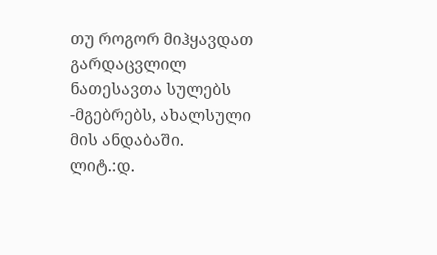თუ როგორ მიჰყავდათ გარდაცვლილ ნათესავთა სულებს -მგებრებს, ახალსული მის ანდაბაში.
ლიტ.:დ.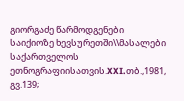გიორგაძე წარმოდგენები საიქიოზე ხევსურეთში\\მასალები საქართველოს ეთნოგრაფიისათვის.XXI.თბ.,1981, გვ.139;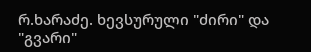რ.ხარაძე. ხევსურული "ძირი" და "გვარი"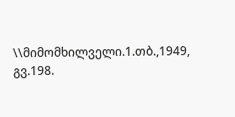\\მიმომხილველი.1.თბ.,1949, გვ.198.